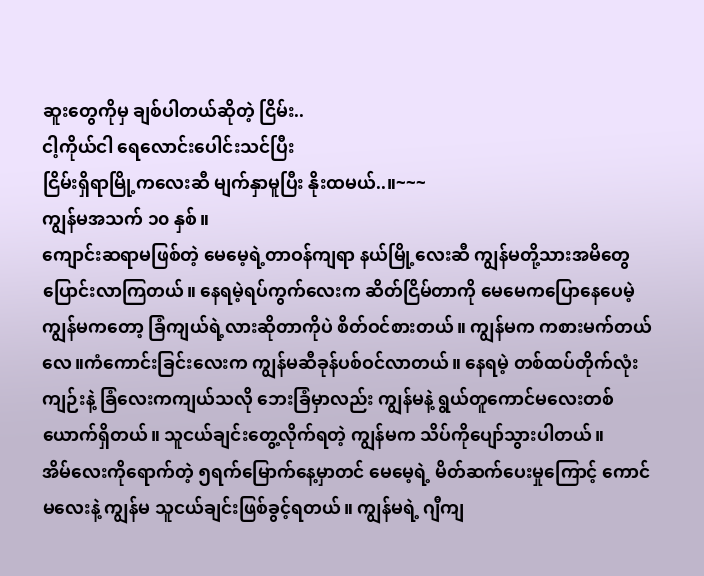ဆူးတွေကိုမှ ချစ်ပါတယ်ဆိုတဲ့ ငြိမ်း..
ငါ့ကိုယ်ငါ ရေလောင်းပေါင်းသင်ပြီး
ငြိမ်းရှိရာမြို့ကလေးဆီ မျက်နှာမူပြီး နိုးထမယ်..။~~~
ကျွန်မအသက် ၁၀ နှစ်။
ကျောင်းဆရာမဖြစ်တဲ့ မေမေ့ရဲ့တာဝန်ကျရာ နယ်မြို့လေးဆီ ကျွန်မတို့သားအမိတွေပြောင်းလာကြတယ်။ နေရမဲ့ရပ်ကွက်လေးက ဆိတ်ငြိမ်တာကို မေမေကပြောနေပေမဲ့ ကျွန်မကတော့ ခြံကျယ်ရဲ့လားဆိုတာကိုပဲ စိတ်ဝင်စားတယ်။ ကျွန်မက ကစားမက်တယ်လေ။ကံကောင်းခြင်းလေးက ကျွန်မဆီခုန်ပစ်ဝင်လာတယ်။ နေရမဲ့ တစ်ထပ်တိုက်လုံးကျဉ်းနဲ့ ခြံလေးကကျယ်သလို ဘေးခြံမှာလည်း ကျွန်မနဲ့ ရွယ်တူကောင်မလေးတစ်ယောက်ရှိတယ်။ သူငယ်ချင်းတွေ့လိုက်ရတဲ့ ကျွန်မက သိပ်ကိုပျော်သွားပါတယ်။
အိမ်လေးကိုရောက်တဲ့ ၅ရက်မြောက်နေ့မှာတင် မေမေ့ရဲ့ မိတ်ဆက်ပေးမှုကြောင့် ကောင်မလေးနဲ့ ကျွန်မ သူငယ်ချင်းဖြစ်ခွင့်ရတယ်။ ကျွန်မရဲ့ ဂျီကျ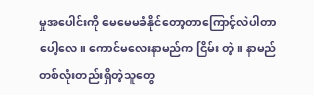မှုအပေါင်းကို မေမေမခံနိုင်တော့တာကြောင့်လဲပါတာပေါ့လေ။ ကောင်မလေးနာမည်က ငြိမ်း တဲ့။ နာမည်တစ်လုံးတည်းရှိတဲ့သူတွေ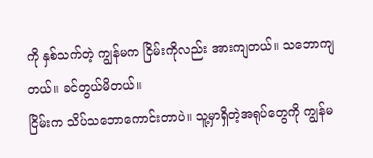ကို နှစ်သက်တဲ့ ကျွန်မက ငြိမ်းကိုလည်း အားကျတယ်။ သဘောကျတယ်။ ခင်တွယ်မိတယ်။
ငြိမ်းက သိပ်သဘောကောင်းတာပဲ။ သူ့မှာရှိတဲ့အရုပ်တွေကို ကျွန်မ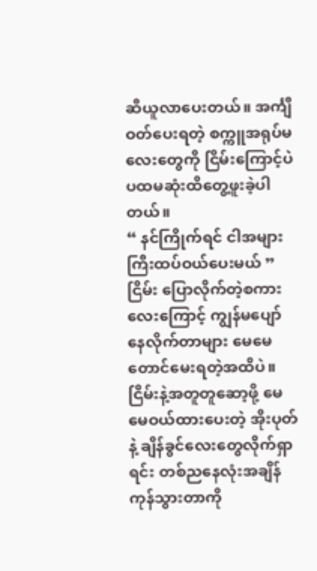ဆီယူလာပေးတယ်။ အင်္ကျီဝတ်ပေးရတဲ့ စက္ကူအရုပ်မလေးတွေကို ငြိမ်းကြောင့်ပဲ ပထမဆုံးထိတွေ့ဖူးခဲ့ပါတယ်။
“ နင်ကြိုက်ရင် ငါအများကြီးထပ်ဝယ်ပေးမယ် ”
ငြိမ်း ပြောလိုက်တဲ့စကားလေးကြောင့် ကျွန်မပျော်နေလိုက်တာများ မေမေတောင်မေးရတဲ့အထိပဲ။ ငြိမ်းနဲ့အတူတူဆော့ဖို့ မေမေဝယ်ထားပေးတဲ့ အိုးပုတ်နဲ့ ချိန်ခွင်လေးတွေလိုက်ရှာရင်း တစ်ညနေလုံးအချိန်ကုန်သွားတာကို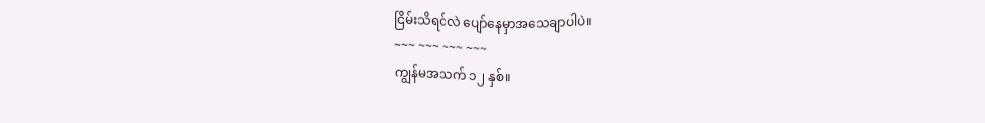ငြိမ်းသိရင်လဲ ပျော်နေမှာအသေချာပါပဲ။
~~~ ~~~ ~~~ ~~~
ကျွန်မအသက် ၁၂ နှစ်။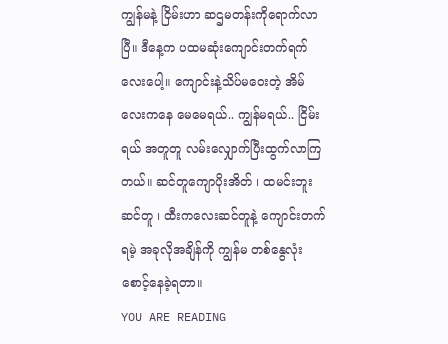ကျွန်မနဲ့ ငြိမ်းဟာ ဆဌမတန်းကိုရောက်လာပြီ။ ဒီနေ့က ပထမဆုံးကျောင်းတက်ရက်လေးပေါ့။ ကျောင်းနဲ့သိပ်မဝေးတဲ့ အိမ်လေးကနေ မေမေရယ်.. ကျွန်မရယ်.. ငြိမ်းရယ် အတူတူ လမ်းလျှောက်ပြီးထွက်လာကြတယ်။ ဆင်တူကျောပိုးအိတ် ၊ ထမင်းဘူးဆင်တူ ၊ ထီးကလေးဆင်တူနဲ့ ကျောင်းတက်ရမဲ့ အခုလိုအချိန်ကို ကျွန်မ တစ်နွေလုံးစောင့်နေခဲ့ရတာ။
YOU ARE READING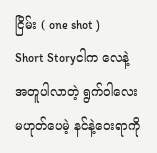ငြိမ်း ( one shot )
Short Storyငါက လေနဲ့အတူပါလာတဲ့ ရွက်ဝါလေးမဟုတ်ပေမဲ့ နင်နဲ့ဝေးရာကို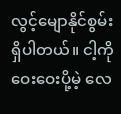လွင့်မျောနိုင်စွမ်းရှိပါတယ်။ ငါ့ကိုဝေးဝေးပို့မဲ့ လေ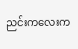ညင်းကလေးက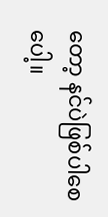တော့ နင်ပဲဖြစ်ပါစေပေါ့။